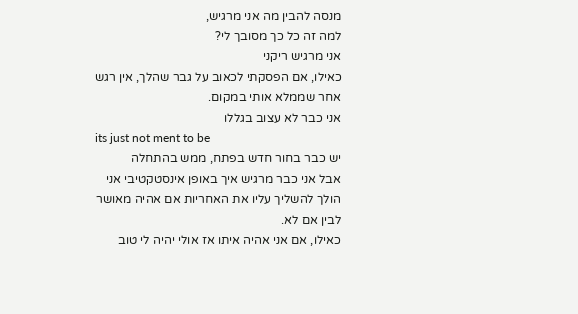מנסה להבין מה אני מרגיש,
למה זה כל כך מסובך לי?
אני מרגיש ריקני
כאילו, אם הפסקתי לכאוב על גבר שהלך, אין רגש אחר שממלא אותי במקום.
אני כבר לא עצוב בגללו
its just not ment to be
יש כבר בחור חדש בפתח, ממש בהתחלה
אבל אני כבר מרגיש איך באופן אינסטקטיבי אני הולך להשליך עליו את האחריות אם אהיה מאושר לבין אם לא.
כאילו, אם אני אהיה איתו אז אולי יהיה לי טוב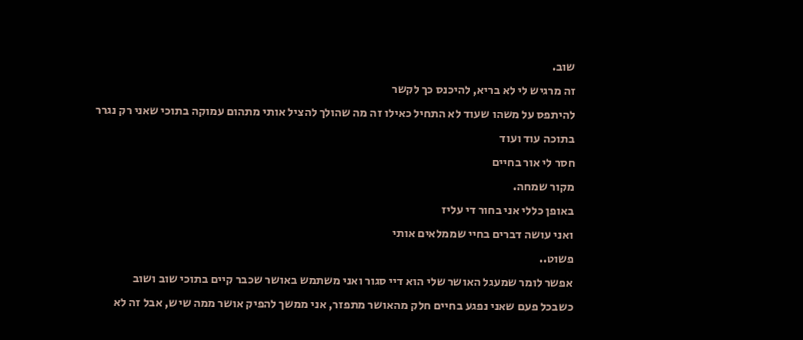שוב.
זה מרגיש לי לא בריא, להיכנס כך לקשר
להיתפס על משהו שעוד לא התחיל כאילו זה מה שהולך להציל אותי מתהום עמוקה בתוכי שאני רק נגרר בתוכה עוד ועוד
חסר לי אור בחיים
מקור שמחה.
באופן כללי אני בחור די עליז
ואני עושה דברים בחיי שממלאים אותי
פשוט..
אפשר לומר שמעגל האושר שלי הוא דיי סגור ואני משתמש באושר שכבר קיים בתוכי שוב ושוב
כשבכל פעם שאני נפגע בחיים חלק מהאושר מתפזר, אני ממשך להפיק אושר ממה שיש, אבל זה לא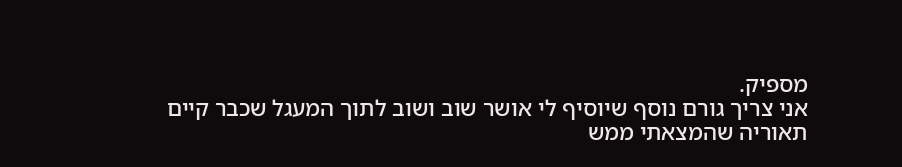מספיק.
אני צריך גורם נוסף שיוסיף לי אושר שוב ושוב לתוך המעגל שכבר קיים
תאוריה שהמצאתי ממש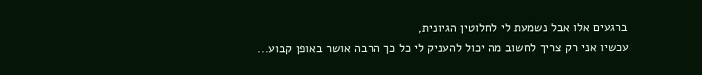ברגעים אלו אבל נשמעת לי לחלוטין הגיונית,
עכשיו אני רק צריך לחשוב מה יכול להעניק לי כל כך הרבה אושר באופן קבוע...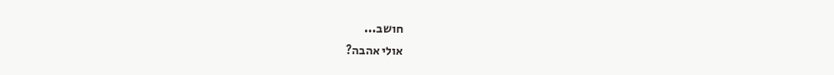חושב...
אולי אהבה?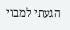הגעתי למבוי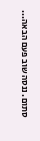סתום. ננסה שוב פעם הבאה...